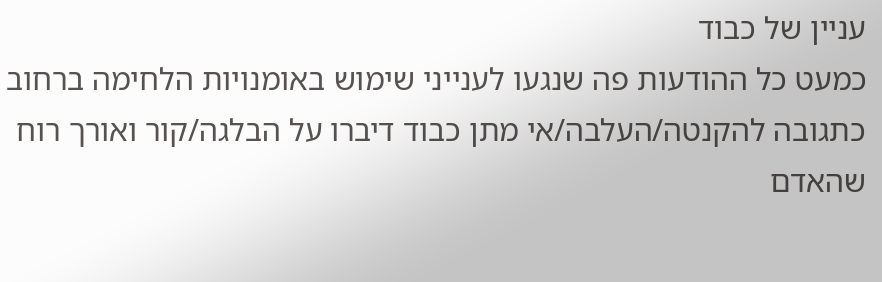עניין של כבוד
כמעט כל ההודעות פה שנגעו לענייני שימוש באומנויות הלחימה ברחוב כתגובה להקנטה/העלבה/אי מתן כבוד דיברו על הבלגה/קור ואורך רוח שהאדם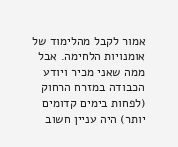אמור לקבל מהלימוד של אומנויות הלחימה. אבל ממה שאני מכיר ויודע הכבודה במזרח הרחוק (לפחות בימים קדומים יותר) היה עניין חשוב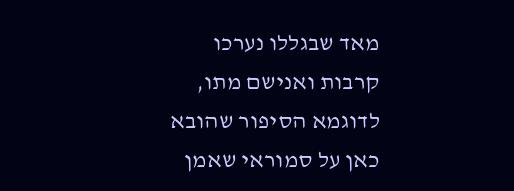מאד שבגללו נערכו קרבות ואנישם מתו, לדוגמא הסיפור שהובא כאן על סמוראי שאמן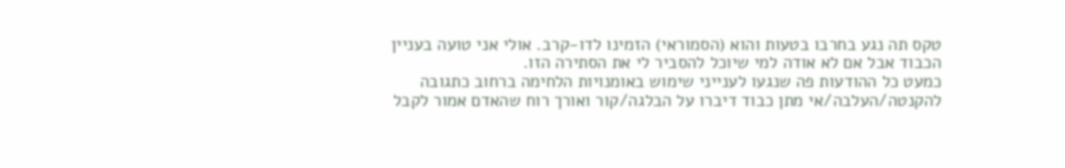טקס תה נגע בחרבו בטעות והוא (הסמוראי) הזמינו לדו-קרב. אולי אני טועה בעניין הכבוד אבל אם לא אודה למי שיוכל להסביר לי את הסתירה הזו.
כמעט כל ההודעות פה שנגעו לענייני שימוש באומנויות הלחימה ברחוב כתגובה להקנטה/העלבה/אי מתן כבוד דיברו על הבלגה/קור ואורך רוח שהאדם אמור לקבל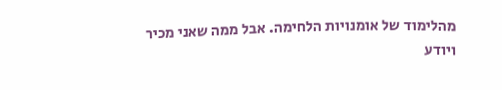מהלימוד של אומנויות הלחימה. אבל ממה שאני מכיר ויודע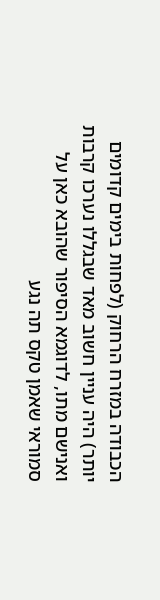הכבודה במזרח הרחוק (לפחות בימים קדומים יותר) היה עניין חשוב מאד שבגללו נערכו קרבות ואנישם מתו, לדוגמא הסיפור שהובא כאן על סמוראי שאמן טקס תה נגע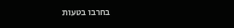בחרבו בטעות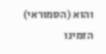והוא (הסמוראי) הזמינו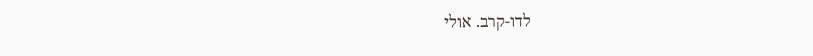לדו-קרב. אולי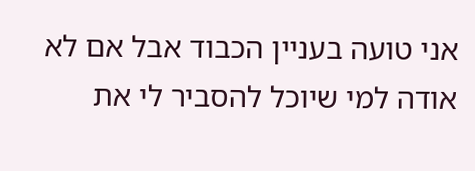אני טועה בעניין הכבוד אבל אם לא אודה למי שיוכל להסביר לי את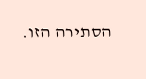הסתירה הזו.